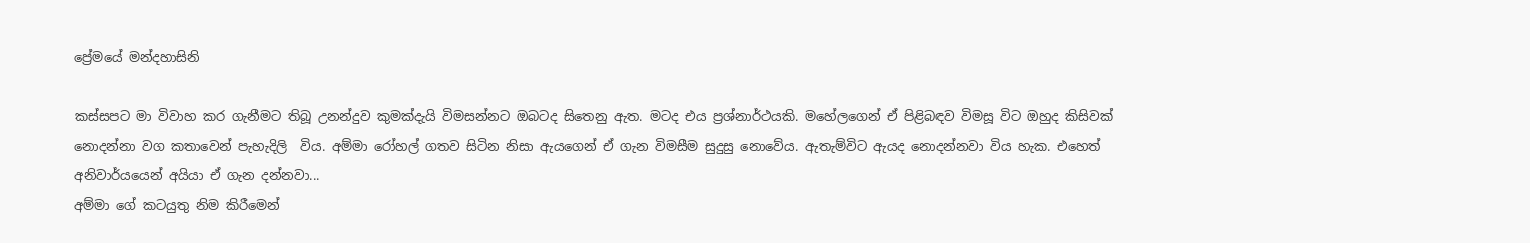ප්‍රේමයේ මන්දහාසිනි

කස්සපට මා විවාහ කර ගැනීමට තිබූ උනන්දුව කුමක්දැයි විමසන්නට ඔබටද සිතෙනු ඇත. මටද එය ප්‍රශ්නාර්ථයකි. මහේලගෙන් ඒ පිළිබඳව විමසූ විට ඔහුද කිසිවක් නොදන්නා වග කතාවෙන් පැහැදිලි  විය. අම්මා රෝහල් ගතව සිටින නිසා ඇයගෙන් ඒ ගැන විමසීම සුදුසු නොවේය. ඇතැම්විට ඇයද නොදන්නවා විය හැක. එහෙත් අනිවාර්යයෙන් අයියා ඒ ගැන දන්නවා...
අම්මා ගේ කටයුතු නිම කිරීමෙන්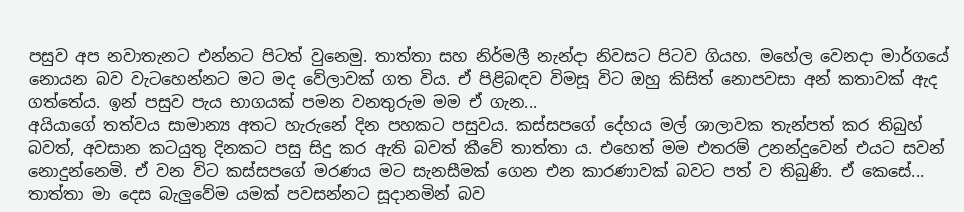පසුව අප නවාතැනට එන්නට පිටත් වුනෙමු. තාත්තා සහ නිර්මලී නැන්දා නිවසට පිටව ගියහ. මහේල වෙනදා මාර්ගයේ නොයන බව වැටහෙන්නට මට මද වේලාවක් ගත විය. ඒ පිළිබඳව විමසූ විට ඔහු කිසිත් නොපවසා අන් කතාවක් ඇද ගත්තේය. ඉන් පසුව පැය භාගයක් පමන වනතුරුම මම ඒ ගැන...
අයියාගේ තත්වය සාමාන්‍ය අතට හැරුනේ දින පහකට පසුවය. කස්සපගේ දේහය මල් ශාලාවක තැන්පත් කර තිබුහ් බවත්, අවසාන කටයුතු දිනකට පසු සිදු කර ඇති බවත් කීවේ තාත්තා ය. එහෙත් මම එතරම් උනන්දුවෙන් එයට සවන් නොදුන්නෙමි. ඒ වන විට කස්සපගේ මරණය මට සැනසීමක් ගෙන එන කාරණාවක් බවට පත් ව තිබුණි. ඒ කෙසේ...
තාත්තා මා දෙස බැලුවේම යමක් පවසන්නට සූදානමින් බව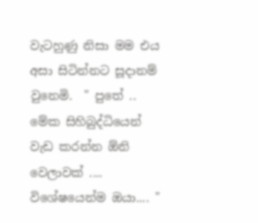වැටහුණු නිසා මම එය අසා සිටින්නට සූදානම් වුනෙමි.  " පුතේ .. මේක සිහිබුද්ධියෙන් වැඩ කරන්න ඕනි වෙලාවක් .... විශේෂයෙන්ම ඔයා.... "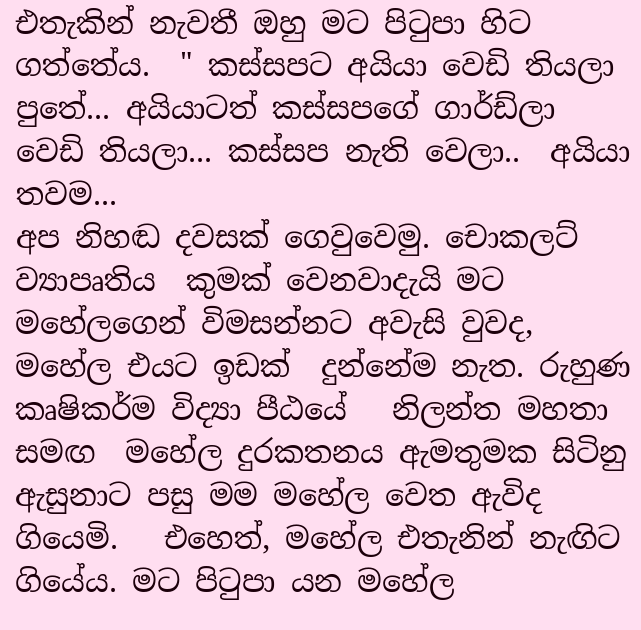එතැකින් නැවතී ඔහු මට පිටුපා හිට ගත්තේය.  " කස්සපට අයියා වෙඩි තියලා පුතේ... අයියාටත් කස්සපගේ ගාර්ඩ්ලා වෙඩි තියලා... කස්සප නැති වෙලා..  අයියා තවම...
අප නිහඬ දවසක් ගෙවුවෙමු. චොකලට් ව්‍යාපෘතිය  කුමක් වෙනවාදැයි මට මහේලගෙන් විමසන්නට අවැසි වුවද, මහේල එයට ඉඩක්  දුන්නේම නැත. රුහුණ කෘෂිකර්ම විද්‍යා පීඨයේ   නිලන්ත මහතා සමඟ  මහේල දුරකතනය ඇමතුමක සිටිනු  ඇසුනාට පසු මම මහේල වෙත ඇවිද ගියෙමි.   එහෙත්, මහේල එතැනින් නැඟිට ගියේය. මට පිටුපා යන මහේල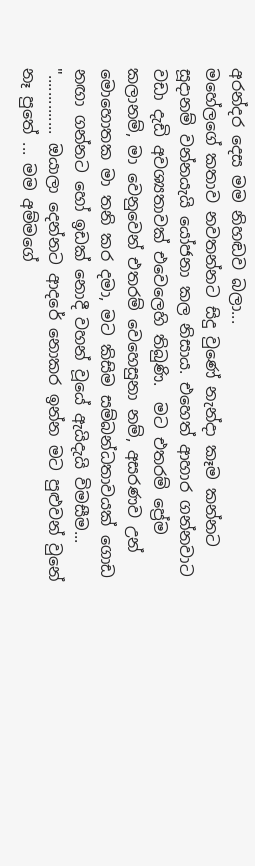අරන්දර දෙස මම නිහඬව බලා...
මහේලගේ කතාව නවතන්නට සිදු වුණේ නැන්දා කෑම කන්නට සූදානම් වන්නයැයි යෝජනා කල නිසාය. එහෙත් ආහාර ගන්නවාට වඩා දැඩි අවශ්‍යතාවක් එවෙලෙහි තිබුණි.  මට එතරම් ප්‍රේම කලානම්, මා වෙනුවෙන් එතරම් වෙහෙසුනා නම්, අසරණව උන් මොහොතක මා තනි කර දමා, මට කිසිම සම්බන්ධතාවයක් ගොඩ නඟා ගන්නට හෝ ඉඩක් නොදී වහන් වූයේ ඇයිදැයි විමසීම...
".............. ඔයාලා දෙන්නට ආදරේ නොකර ඉන්න මට පුළුවන් වුනේ නෑ පුතේ ... මම අම්මගේ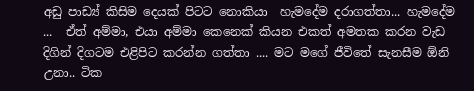අඩු පාඩ්‍ය් කිසිම දෙයක් පිටට නොකියා  හැමදේම දරාගත්තා... හැමදේම ...  ඒත් අම්මා, එයා අම්මා කෙනෙක් කියන එකත් අමතක කරන වැඩ දිගින් දිගටම එළිපිට කරන්න ගත්තා .... මට මගේ ජීවිතේ සැනසීම ඕනි උනා.. ටික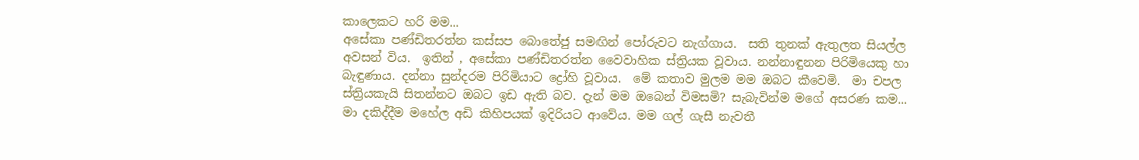කාලෙකට හරි මම...
අසේකා පණ්ඩිතරත්න කස්සප බොතේජු සමඟින් පෝරුවට නැග්ගාය.  සති තුනක් ඇතුලත සියල්ල අවසන් විය.  ඉතින් , අසේකා පණ්ඩිතරත්න වෛවාහික ස්ත්‍රියක වූවාය. නන්නාඳුනන පිරිමියෙකු හා බැඳුණාය. දන්නා සුන්දරම පිරිමියාට ද්‍රෝහි වූවාය.  මේ කතාව මුලම මම ඔබට කීවෙමි.  මා චපල ස්ත්‍රියකැයි සිතන්නට ඔබට ඉඩ ඇති බව. දැන් මම ඔබෙන් විමසමි? සැබැවින්ම මගේ අසරණ කම...
මා දකිද්දීම මහේල අඩි කිහිපයක් ඉදිරියට ආවේය. මම ගල් ගැසී නැවතී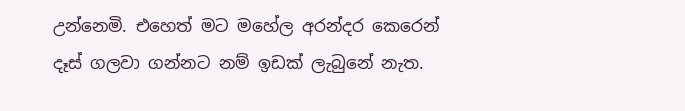උන්නෙමි. එහෙත් මට මහේල අරන්දර කෙරෙන් දෑස් ගලවා ගන්නට නම් ඉඩක් ලැබුනේ නැත.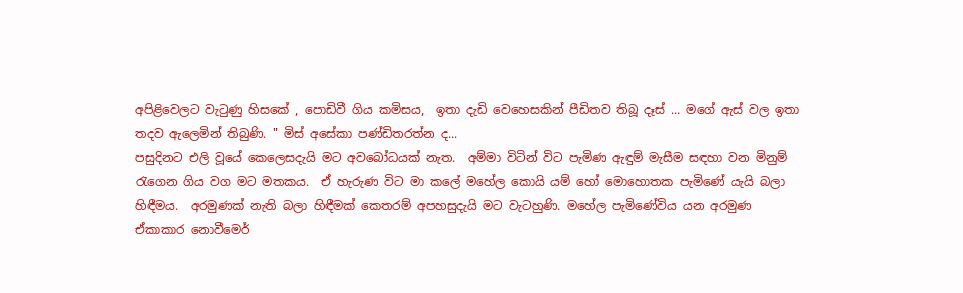අපිළිවෙලට වැටුණු හිසකේ , පොඩිවී ගිය කමිසය,  ඉතා දැඩි වෙහෙසකින් පීඩිතව තිබූ දෑස් ... මගේ ඇස් වල ඉතා තදව ඇලෙමින් තිබුණි. " මිස් අසේකා පණ්ඩිතරත්න ද...
පසුදිනට එලි වූයේ කෙලෙසදැයි මට අවබෝධයක් නැත.  අම්මා විටින් විට පැමිණ ඇඳුම් මැසීම සඳහා වන මිනුම් රැගෙන ගිය වග මට මතකය.  ඒ හැරුණ විට මා කලේ මහේල කොයි යම් හෝ මොහොතක පැමිණේ යැයි බලා හිඳීමය.  අරමුණක් නැති බලා හිඳීමක් කෙතරම් අපහසුදැයි මට වැටහුණි. මහේල පැමිණේවිය යන අරමුණ ඒකාකාර නොවීමෙර්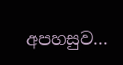අපහසුව...